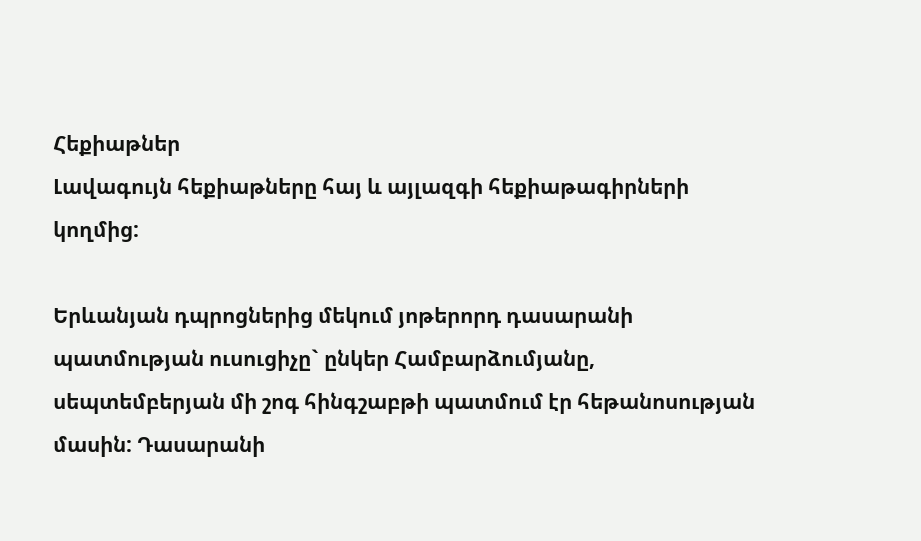Հեքիաթներ
Լավագույն հեքիաթները հայ և այլազգի հեքիաթագիրների կողմից:

Երևանյան դպրոցներից մեկում յոթերորդ դասարանի պատմության ուսուցիչը` ընկեր Համբարձումյանը, սեպտեմբերյան մի շոգ հինգշաբթի պատմում էր հեթանոսության մասին: Դասարանի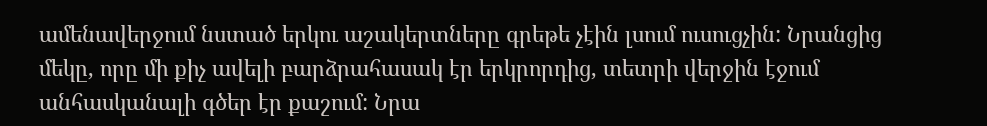ամենավերջում նստած երկու աշակերտները գրեթե չէին լսում ուսուցչին: Նրանցից մեկը, որը մի քիչ ավելի բարձրահասակ էր երկրորդից, տետրի վերջին էջում անհասկանալի գծեր էր քաշում: Նրա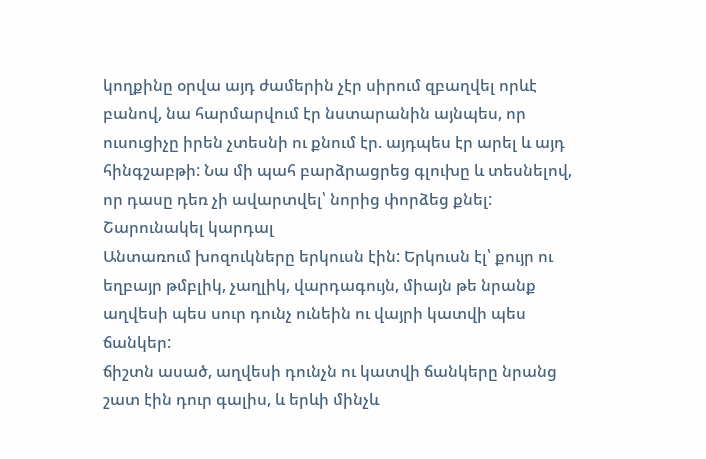կողքինը օրվա այդ ժամերին չէր սիրում զբաղվել որևէ բանով, նա հարմարվում էր նստարանին այնպես, որ ուսուցիչը իրեն չտեսնի ու քնում էր. այդպես էր արել և այդ հինգշաբթի: Նա մի պահ բարձրացրեց գլուխը և տեսնելով, որ դասը դեռ չի ավարտվել՝ նորից փորձեց քնել:
Շարունակել կարդալ
Անտառում խոզուկները երկուսն էին: Երկուսն էլ՝ քույր ու եղբայր թմբլիկ, չաղլիկ, վարդագույն, միայն թե նրանք աղվեսի պես սուր դունչ ունեին ու վայրի կատվի պես ճանկեր:
ճիշտն ասած, աղվեսի դունչն ու կատվի ճանկերը նրանց շատ էին դուր գալիս, և երևի մինչև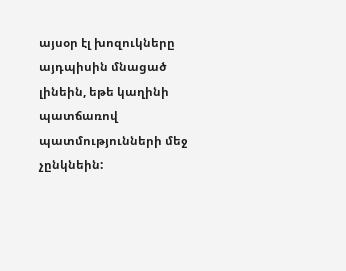այսօր էլ խոզուկները այդպիսին մնացած լինեին, եթե կաղինի պատճառով պատմությունների մեջ չընկնեին: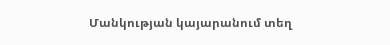Մանկության կայարանում տեղ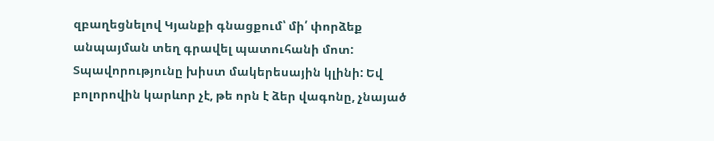զբաղեցնելով Կյանքի գնացքում՝ մի՛ փորձեք անպայման տեղ գրավել պատուհանի մոտ: Տպավորությունը խիստ մակերեսային կլինի: Եվ բոլորովին կարևոր չէ, թե որն է ձեր վագոնը, չնայած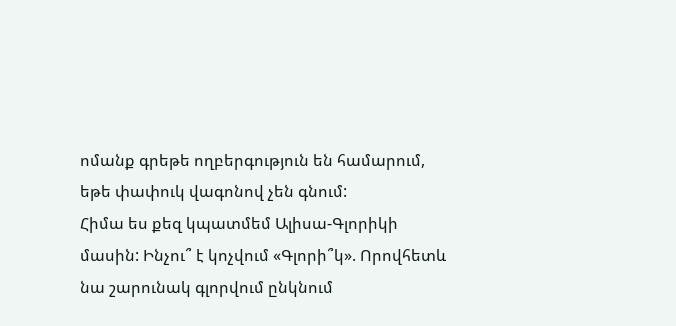ոմանք գրեթե ողբերգություն են համարում, եթե փափուկ վագոնով չեն գնում:
Հիմա ես քեզ կպատմեմ Ալիսա-Գլորիկի մասին: Ինչու՞ է կոչվում «Գլորի՞կ». Որովհետև նա շարունակ գլորվում ընկնում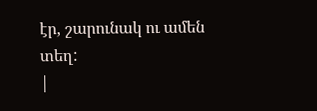էր, շարունակ ու ամեն տեղ:
|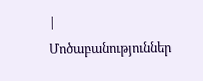|
Մոծաբանություններ